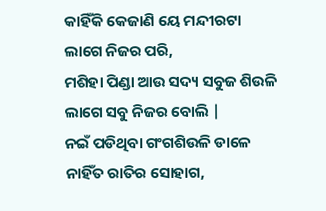କାହିଁକି କେଜାଣି ୟେ ମନ୍ଦୀରଟା
ଲାଗେ ନିଜର ପରି,
ମଶିହା ପିଣ୍ଡା ଆଉ ସଦ୍ୟ ସବୁଜ ଶିଉଳି
ଲାଗେ ସବୁ ନିଜର ବୋଲି |
ନଇଁ ପଡିଥିବା ଗଂଗଶିଉଳି ଡାଳେ
ନାହିଁତ ରାତିର ସୋହାଗ,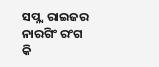ସପ୍ନ୍ୱ ରାଇଜର ନାରଗିଂ ରଂଗ
କି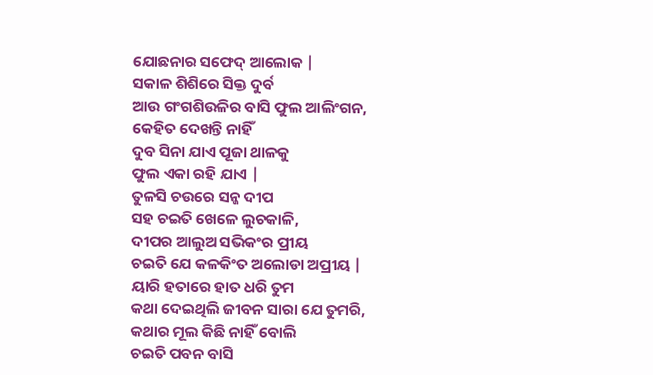ଯୋଛନାର ସଫେଦ୍ ଆଲୋକ |
ସକାଳ ଶିଶିରେ ସିକ୍ତ ଦୁର୍ବ
ଆଉ ଗଂଗଶିଉଳିର ବାସି ଫୁଲ ଆଲିଂଗନ,
କେହିତ ଦେଖନ୍ତି ନାହିଁ
ଦୁବ ସିନା ଯାଏ ପୂଜା ଥାଳକୁ
ଫୁଲ ଏକା ରହି ଯାଏ |
ତୁଳସି ଚଉରେ ସନ୍ଜ ଦୀପ
ସହ ଚଇତି ଖେଳେ ଲୁଚକାଳି,
ଦୀପର ଆଲୁଅ ସଭିକଂର ପ୍ରୀୟ
ଚଇତି ଯେ କଳକିଂତ ଅଲୋଡା ଅପ୍ରୀୟ |
ୟାରି ହତାରେ ହାତ ଧରି ତୁମ
କଥା ଦେଇଥିଲି ଜୀବନ ସାରା ଯେ ତୁମରି,
କଥାର ମୂଲ କିଛି ନାହିଁ ବୋଲି
ଚଇତି ପବନ ବାସି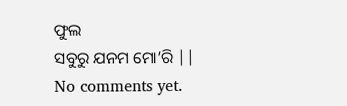ଫୁଲ
ସବୁରୁ ଯନମ ମୋ’ରି ||
No comments yet.